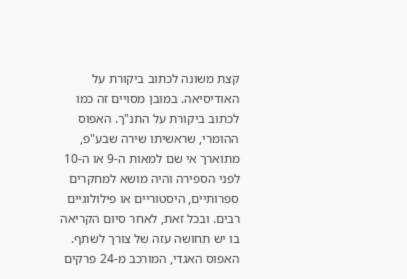קצת משונה לכתוב ביקורת על האודיסיאה. במובן מסויים זה כמו לכתוב ביקורת על התנ"ך. האפוס ההומרי, שראשיתו שירה שבע"פ, מתוארך אי שם למאות ה-9 או ה-10 לפני הספירה והיה מושא למחקרים ספרותיים, היסטוריים או פילולוגיים רבים. ובכל זאת, לאחר סיום הקריאה בו יש תחושה עזה של צורך לשתף.
האפוס האגדי, המורכב מ-24 פרקים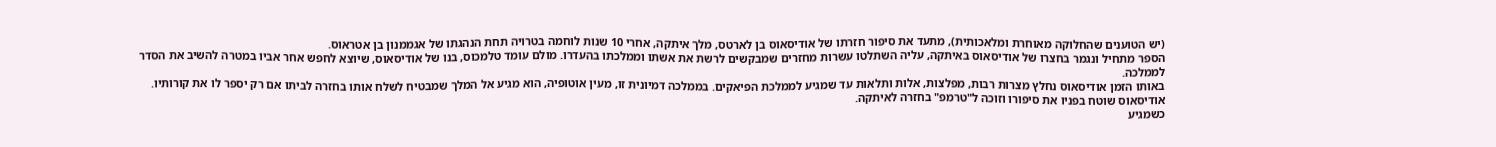(יש הטוענים שהחלוקה מאוחרת ומלאכותית), מתעד את סיפור חזרתו של אודיסאוס בן לארטס, מלך איתקה, אחרי 10 שנות לוחמה בטרויה תחת הנהגתו של אגממנון בן אטראוס.
הספר מתחיל ונגמר בחצרו של אודיסאוס באיתקה, עליה השתלטו עשרות מחזרים שמבקשים לרשת את אשתו וממלכתו בהעדרו. מולם עומד טלמכוס, בנו של אודיסאוס, שיוצא לחפש אחר אביו במטרה להשיב את הסדר לממלכה.
באותו הזמן אודיסאוס נחלץ מצרות רבות, מפלצות, אלות ותלאות עד שמגיע לממלכת הפיאקים. בממלכה דמיונית זו, מעין אוטופיה, הוא מגיע אל המלך שמבטיח לשלח אותו בחזרה לביתו אם רק יספר לו את קורותיו. אודיסאוס שוטח בפניו את סיפורו וזוכה ל"טרמפ" בחזרה לאיתקה.
כשמגיע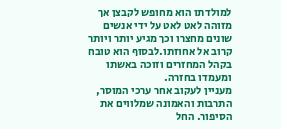למולדתו הוא מחופש לקבצן אך מזוהה לאט לאט על ידי אנשים שונים מחצרו וכך מגיע יותר ויותר קרוב אל אחוזתו.לבסוף הוא טובח בקהל המחזרים וזוכה באשתו ומעמדו בחזרה.
מעניין לעקוב אחר ערכי המוסר, התרבות והאמונה שמלווים את הסיפור. החל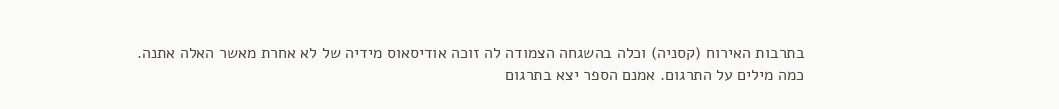בתרבות האירוח (קסניה) וכלה בהשגחה הצמודה לה זוכה אודיסאוס מידיה של לא אחרת מאשר האלה אתנה.
כמה מילים על התרגום. אמנם הספר יצא בתרגום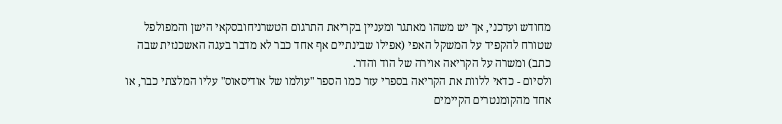מחודש ועדכני, אך יש משהו מאתגר ומעניין בקריאת התרגום הטשרניחובסקאי הישן והמפולפל שטורח להקפיד על המשקל האפי (אפילו שבינתיים אף אחד כבר לא מדבר בעגה האשכנזית שבה כתב) ומשרה על הקריאה אוירה של הוד והדר.
ולסיום - כדאי ללוות את הקריאה בספרי עזר כמו הספר "עולמו של אודיסאוס" עליו המלצתי כבר, או אחד מהקומנטרים הקיימים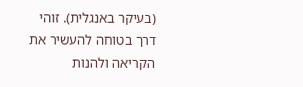(בעיקר באנגלית). זוהי דרך בטוחה להעשיר את הקריאה ולהנות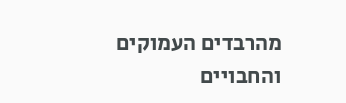מהרבדים העמוקים והחבויים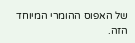של האפוס ההומרי המיוחד הזה.